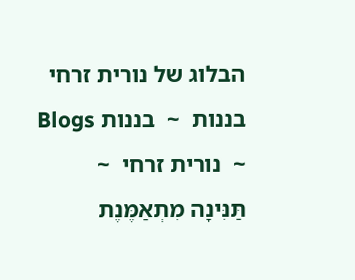הבלוג של נורית זרחי
בננות  ~  בננות Blogs   ~  נורית זרחי  ~  תַּנִּינָה מִתְאַמֶּנֶת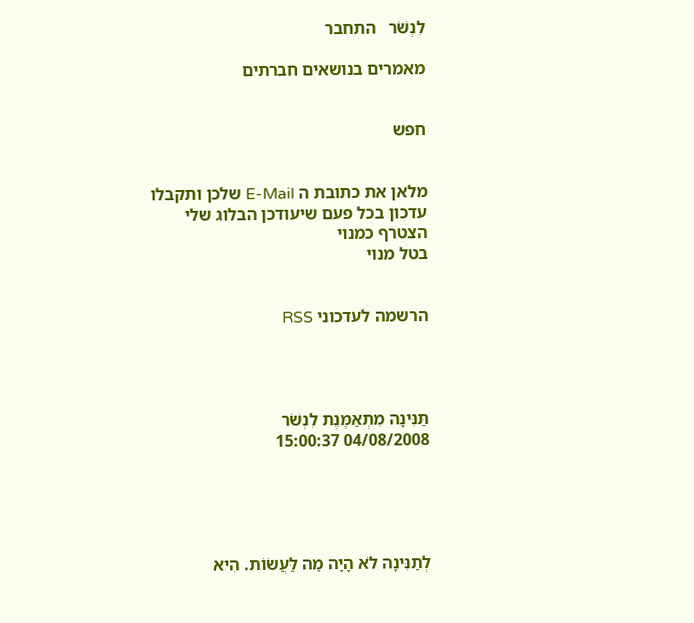לִנְשֹׁר   התחבר

מאמרים בנושאים חברתים


חפש


מלאן את כתובת ה E-Mail שלכן ותקבלו עדכון בכל פעם שיעודכן הבלוג שלי
הצטרף כמנוי
בטל מנוי


הרשמה לעדכוני RSS




תַּנִּינָה מִתְאַמֶּנֶת לִנְשֹׁר
04/08/2008 15:00:37





לְתַנִּינָה לֹא הָיָה מַה לַּעֲשׂוֹת. הִיא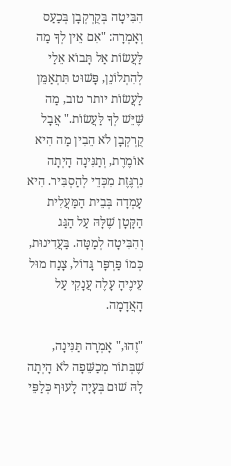הִבִּיטָה בְּקֻרְקְבָן בְּכַעַס וְאָמְרָה: "אִם אֵין לְךָ מַה לַּעֲשׂוֹת אַל תָּבוֹא אֵלַי לְהִתְלוֹנֵן, פָּשׁוּט תִּתְאַמֵּן לַעֲשׂוֹת יותר טוב, מַה שֶּׁיֵּשׁ לְךָ לַּעֲשׂוֹת." אֲבָל קֻרְקְבָן לֹא הֵבִין מַה הִיא אוֹמֶרֶת, וְתַנִּינָה הָיְתָה נִרְגֶּזֶת מִכְּדֵי לְהַסְבִּיר. הִיא עָמְדָה בְּבֵית הַמַּעֲלִית הַקָּטָן שֶׁלָּהּ עַל הַגַּג וְהִבִּיטָה לְמַטָּה. בַּעֲדִינוּת, כְּמוֹ פַּרְפָּר גָּדוֹל, צָנַח מוּל עֵינֶיהָ עָלֶה עֲנָקִי עַל הָאֲדָמָה.

"זֶהוּ," אָמְרָה תַּנִּינָה, שֶׁבְּתוֹר מְכַשֵּׁפָה לֹא הָיְתָה לָהּ שׁוּם בְּעָיָה לָעוּף כְּלַפֵּי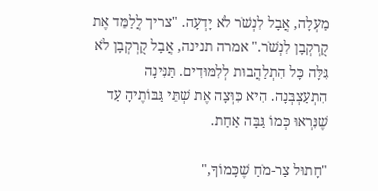מַעְלָה, אֲבָל לִנְשֹׁר לֹא יָדְעָה. "צריך לֲלַמֵּד אֶת קֻרְקְבָן לִנְשֹׁר." אמרה תנינה, אֲבָל קֻרְקְבָן לֹא גִּלָּה כָּל הִתְלַהֲבוּת לְלִמּוּדִים. תַּנִּינָה הִתְעַצְבְּנָה. הִיא כִּוְּצָה אֶת שְׁתֵּי גַּבּוֹתֶיהָ עַד שֶׁנִּרְאוּ כְּמוֹ גַּבָּה אַחַת.

"חָתוּל צַר-מֹחַ שֶׁכָּמוֹךָ,"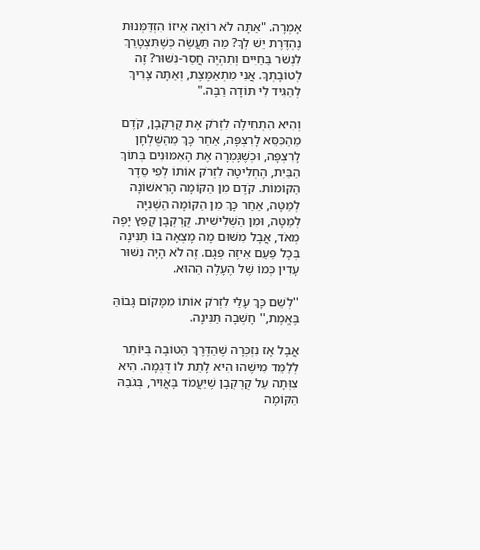אָמְרָה. "אַתָּה לֹא רוֹאֶה אֵיזוֹ הִזְדַּמְּנוּת נֶהְדֶּרֶת יֵשׁ לְךָ? מַה תַּעֲשֶׂה כְּשֶׁתִּצְטָרֵךְ לִנְשֹׁר בַּחַיִּים וְתִהְיֶה חֲסַר-נִשּׁוּר? זֶה לְטוֹבָתְךָ. אֲנִי מִתְאַמֶּצֶת, וְאַתָּה צָרִיךְ לְהַגִּיד לִי תּוֹדָה רַבָּה."

וְהִיא הִתְחִילָה לִזְרֹק אֶת קֻרְקְבָן, קֹדֶם מֵהַכִּסֵּא לָרִצְפָּה, אַחַר כָּךְ מֵהַשֻּׁלְחָן לָרִצְפָּה, וּכְשֶׁגָּמְרָה אֶת הָאִמּוּנִים בְּתוֹךְ הַבַּיִת, הֶחְלִיטָה לִזְרֹק אוֹתוֹ לְפִי סֵדֶר הַקּוֹמוֹת. קֹדֶם מִן הַקּוֹמָה הָרִאשׁוֹנָה לְמַטָּה, אַחַר כָּךְ מִן הַקּוֹמָה הַשְּׁנִיָּה לְמַטָּה, וּמִן הַשְּׁלִישִׁית. קֻרְקְבָן קָפַץ יָפֶה מְאֹד, אֲבָל מִשּׁוּם מָה מָצְאָה בּוֹ תַּנִּינָה בְּכָל פַּעַם אֵיזֶה פְּגָם. זֶה לֹא הָיָה נִשּׁוּר עָדִין כְּמוֹ שֶׁל הֶעָלֶה הַהוּא.

''לְשֵׁם כָּךְ עָלַי לִזְרֹק אוֹתוֹ מִמָּקוֹם גָּבוֹהַּ בֶּאֱמֶת,'' חָשְׁבָה תַּנִּינָה.

אֲבָל אָז נִזְכְּרָה שֶׁהַדֶּרֶךְ הַטּוֹבָה בְּיוֹתֵר לְלַמֵּד מִישֶׁהוּ הִיא לָתֵת לוֹ דֻּגְמָה. הִיא צִוְּתָה עַל קֻרְקְבָן שֶׁיַּעֲמֹד בָּאֲוִיר, בְּגֹבַהּ הַקּוֹמָה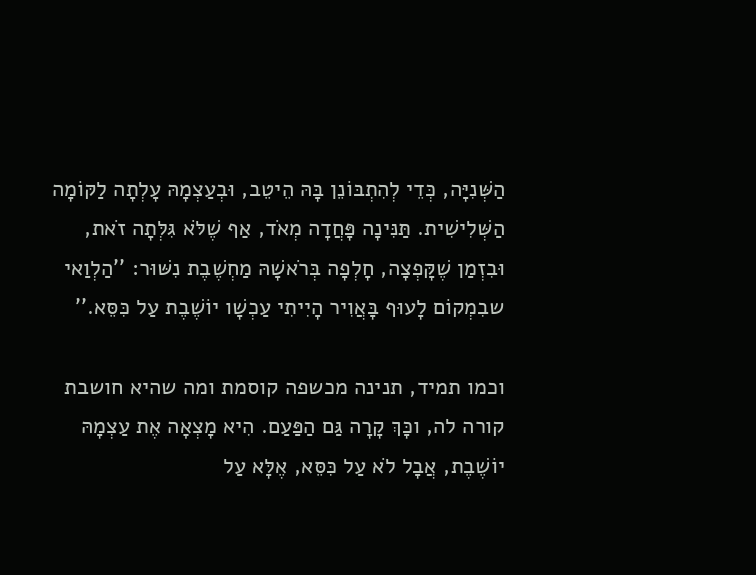הַשְּׁנִיָּה, כְּדֵי לְהִתְבּוֹנֵן בָּהּ הֵיטֵב, וּבְעַצְמָהּ עָלְתָה לַקּוֹמָה הַשְּׁלִישִׁית. תַּנִּינָה פָּחֲדָה מְאֹד, אַף שֶׁלֹּא גִּלְּתָה זֹאת, וּבִזְמַן שֶׁקָּפְצָה, חָלְפָה בְּרֹאשָׁהּ מַחְשֶׁבֶת נִשּׁוּר: ''הַלְוַאי שבִמְקוֹם לָעוּף בָּאֲוִיר הָיִיתִי עַכְשָׁו יוֹשֶׁבֶת עַל כִּסֵּא.''

וכמו תמיד, תנינה מכשפה קוסמת ומה שהיא חושבת קורה לה, וכָּךְ קָרָה גַּם הַפַּעַם. הִיא מָצְאָה אֶת עַצְמָהּ יוֹשֶׁבֶת, אֲבָל לֹא עַל כִּסֵּא, אֶלָּא עַל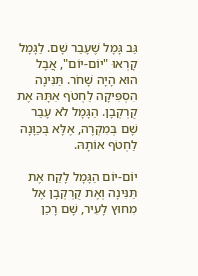גַּב גָּמָל שֶׁעָבַר שָׁם. לַגָּמָל קָרְאוּ "יוֹם-יוֹם", אֲבָל הוּא הָיָה שָׁחֹר. תַּנִּינָה הִסְפִּיקָה לַחְטֹף אִתָּהּ אֶת קֻרְקְבָן. הַגָּמָל לֹא עָבַר שָׁם בְּמִקְרֶה, אֶלָּא בְּכַוָּנָה לַחְטֹף אוֹתָהּ.

יוֹם-יוֹם הַגָּמָל לָקַח אֶת תַּנִּינָה וְאֶת קֻרְקְבָן אֶל מִחוּץ לָעִיר, שָׁם רָכַן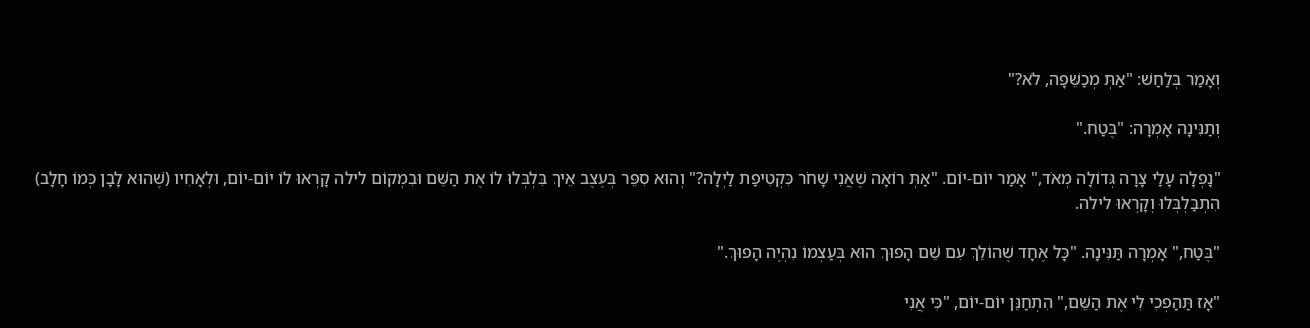וְאָמַר בְּלַחַשׁ: "אַתְּ מְכַשֵּׁפָה, לֹא?"

וְתַנִּינָה אָמְרָה: "בֶּטַח."

"נָפְלָה עָלַי צָרָה גְּדוֹלָה מְאֹד," אָמַר יוֹם-יוֹם. "אַתְּ רוֹאָה שֶׁאֲנִי שָׁחֹר כִּקְטִיפַת לַיְלָה?" וְהוּא סִפֵּר בְּעֶצֶב אֵיךְ בִּלְבְּלוּ לוֹ אֶת הַשֵּׁם וּבִמְקוֹם לילה קָרְאוּ לוֹ יוֹם-יוֹם, וּלְאָחִיו (שֶׁהוּא לָבָן כְּמוֹ חָלָב) הִתְבַּלְבְּלוּ וְקָרְאוּ לילה.

"בֶּטַח," אָמְרָה תַּנִּינָה. "כָּל אֶחָד שֶׁהוֹלֵךְ עִם שֵׁם הָפוּךְ הוּא בְּעַצְמוֹ נִהְיֶה הָפוּךְ."

"אָז תַּהַפְכִי לִי אֶת הַשֵּׁם," הִתְחַנֵּן יוֹם-יוֹם, "כִּי אֲנִי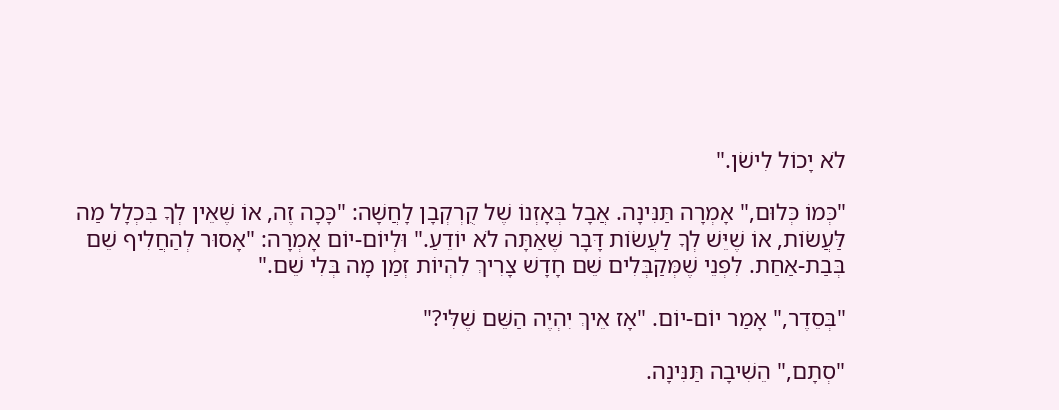לֹא יָכוֹל לִישֹׁן."

"כְּמוֹ כְּלוּם," אָמְרָה תַּנִּינָה. אֲבָל בְּאָזְנוֹ שֶׁל קֻרְקְבָן לָחֲשָׁה: "כָּכָה זֶה, אוֹ שֶׁאֵין לְךָ בִּכְלָל מַה לַּעֲשׂוֹת, אוֹ שֶׁיֵּשׁ לְךָ לַעֲשׂוֹת דָּבָר שֶׁאַתָּה לֹא יוֹדֵעַ." וּלְיוֹם-יוֹם אָמְרָה: "אָסוּר לְהַחֲלִיף שֵׁם בְּבַת-אַחַת. לִפְנֵי שֶׁמְּקַבְּלִים שֵׁם חָדָשׁ צָרִיךְ לִהְיוֹת זְמַן מָה בְּלִי שֵׁם."

"בְּסֵדֶר," אָמַר יוֹם-יוֹם. "אָז אֵיךְ יִהְיֶה הַשֵּׁם שֶׁלִּי?"

"סְתָם," הֵשִׁיבָה תַּנִּינָה.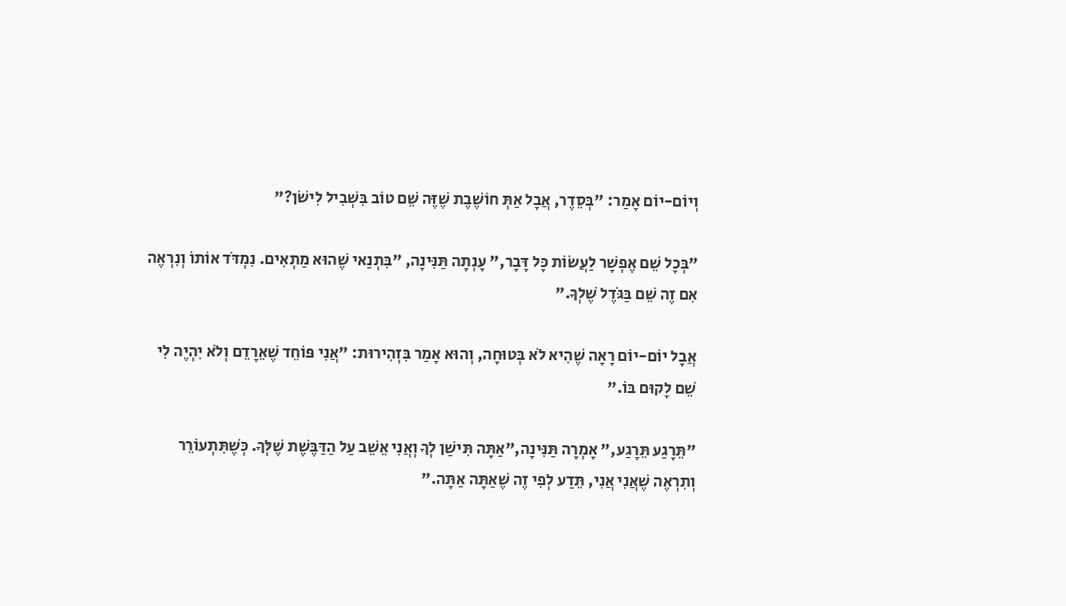וְיוֹם-יוֹם אָמַר: "בְּסֵדֶר, אֲבָל אַתְּ חוֹשֶׁבֶת שֶׁזֶּה שֵׁם טוֹב בִּשְׁבִיל לִישֹׁן?"

"בְּכָל שֵׁם אֶפְשָׁר לַעֲשׂוֹת כָּל דָּבָר," עָנְתָה תַּנִּינָה, "בִּתְנַאי שֶׁהוּא מַתְאִים. נִמְדֹּד אוֹתוֹ וְנִרְאֶה אִם זֶה שֵׁם בַּגֹּדֶל שֶׁלְךָ."

אֲבָל יוֹם-יוֹם רָאָה שֶׁהִיא לֹא בְּטוּחָה, וְהוּא אָמַר בִּזְהִירוּת: "אֲנִי פּוֹחֵד שֶׁאֵרָדֵם וְלֹא יִהְיֶה לִי שֵׁם לָקוּם בּוֹ."

"תֵּרָגַע תֵּרָגַע," אָמְרָה תַּנִּינָה,"אַתָּה תִּישַׁן לְךָ וְאֲנִי אֵשֵׁב עַל הַדַּבֶּשֶׁת שֶׁלְּךָ. כְּשֶׁתִּתְעוֹרֵר וְתִרְאֶה שֶׁאֲנִי אֲנִי, תֵּדַע לְפִי זֶה שֶׁאַתָּה אַתָּה."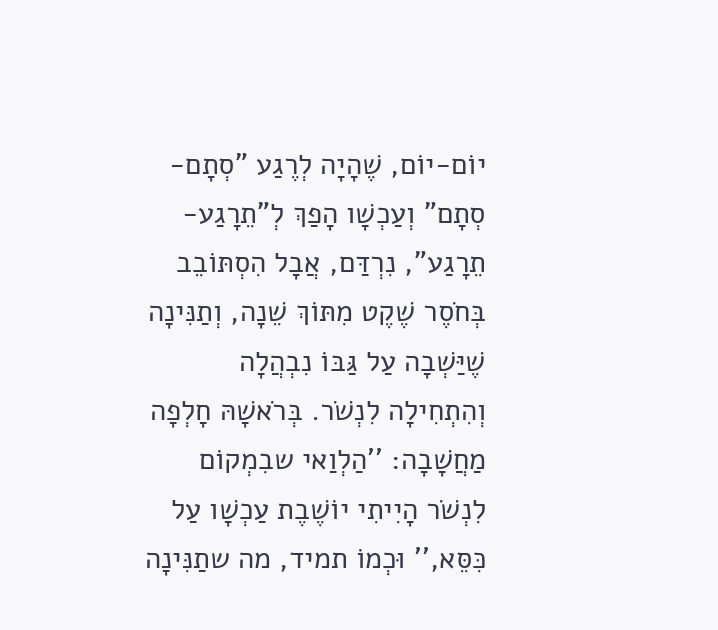יוֹם-יוֹם, שֶׁהָיָה לְרֶגַע "סְתָם-סְתָם" וְעַכְשָׁו הָפַךְ לְ"תֵרָגַע-תֵרָגַע", נִרְדַּם, אֲבָל הִסְתּוֹבֵב בְּחֹסֶר שֶׁקֶט מִתּוֹךְ שֵׁנָה, וְתַנִּינָה שֶׁיַּשְׁבָה עַל גַּבּוֹ נִבְהֲלָה וְהִתְחִילָה לִנְשֹׁר. בְּרֹאשָׁהּ חָלְפָה מַחֲשָׁבָה: ''הַלְוַאי שבִמְקוֹם לִנְשֹׁר הָיִיתִי יוֹשֶׁבֶת עַכְשָׁו עַל כִּסֵּא,'' וּכְמוֹ תמיד, מה שתַנִּינָה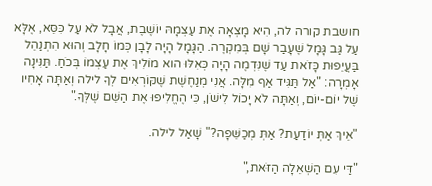חושבת קורה לה, הִיא מָצְאָה אֶת עַצְמָהּ יוֹשֶׁבֶת, אֲבָל לֹא עַל כִּסֵּא, אֶלָּא עַל גַּב גָּמָל שֶׁעָבַר שָׁם בְּמִקְרֶה. הַגָּמָל הָיָה לָבָן כְּמוֹ חָלָב וְהוּא הִתְנַהֵל בַּעֲיֵפוּת כָּזֹאת עַד שֶׁנִּדְמֶה הָיָה כְּאִלּוּ הוא מוֹלִיךְ אֶת עַצְמוֹ בְּכֹחַ. תַּנִּינָה אָמְרָה: "אַל תַּגִּיד אַף מִלָּה. אֲנִי מְנַחֶשֶׁת שֶׁקּוֹרְאִים לְךָ לילה וְאַתָּה אָחִיו שֶׁל יוֹם-יוֹם, וְאַתָּה לֹא יָכוֹל לִישֹׁן, כִּי הֶחֱלִיפוּ אֶת הַשֵּׁם שֶׁלְּךָ."

"אֵיךְ אַתְּ יוֹדַעַת? אַתְּ מְכַשֵּׁפָה?" שָׁאַל לילה.

"דַּי עִם הַשְׁאֵלָה הַזֹּאת,"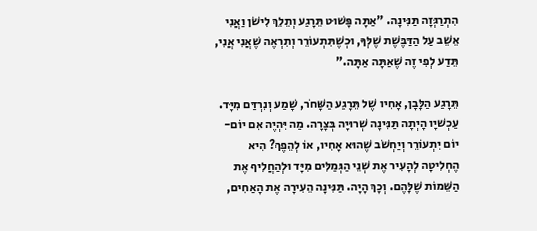הִתְרַגְּזָה תַּנִּינָה. "אַתָּה פָּשׁוּט תֵּרָגַע וְתֵלֵךְ לִישֹׁן וַאֲנִי אֵשֵׁב עַל הַדַּבֶּשֶׁת שֶׁלְּךָ, וּכְשֶׁתִּתְעוֹרֵר וְתִרְאֶה שֶׁאֲנִי אֲנִי, תֵּדַע לְפִי זֶה שֶׁאַתָּה אַתָּה."

תֵּרָגַע הַלָּבָן, אָחִיו שֶׁל תֵּרָגַע הַשָּׁחֹר, שָׁמַע וְנִרְדַּם מִיָּד. עַכְשׁיָו הָיְתָה תַּנִּינָה שְׁרוּיָה בְּצָרָה. מַה יִּהְיֶה אִם יוֹם-יוֹם יִתְעוֹרֵר וְיַחְשֹׁב שֶׁהוּא אָחִיו, אוֹ לְהֵפֶךְ? הִיא הֶחְלִיטָה לְהָעִיר אֶת שְׁנֵי הַגְּמַלִּים מִיָּד וּלְהַחֲלִיף אֶת הַשֵּׁמוֹת שֶׁלָּהֶם. וְכָךְ הָיָה. תַּנִּינָה הֵעִירָה אֶת הָאַחִים,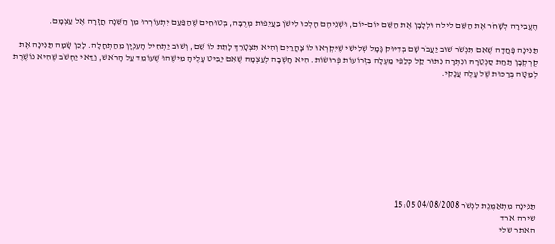הֶעֱבִירָה לְשָׁחֹר אֶת הַשֵּׁם לילה וּלְלָבָן אֶת הַשֵּׁם יוֹם-יוֹם, וּשְׁנֵיהֶם הָלְכוּ לִישֹׁן בַּעֲיֵפוּת מְרֻבָּה, בְּטוּחִים שֶׁהַפַּעַם יִתְעוֹרְרוּ מִן הַשֵּׁנָה חֲזָרָה אֶל עַצְמָם.

תַּנִּינָה פָּחֲדָה שֶׁאִם תִּנְשֹׁר שׁוּב יַעֲבֹר שָׁם בְּדִיּוּק גָּמָל שְׁלִישִׁי שֶׁיִּקְרְאוּ לוֹ צָהֳרַיִם וְהִיא תִּצְטָרֵךְ לָתֵת לוֹ שֵׁם, וְשׁוּב יַתְחִיל הָעִנְיָן מֵהַתְחָלָה. לָכֵן שָׂמָה תַּנִּינָה אֶת קֻרְקְבָן תַּחַת סַנְטֵרָהּ ונִתְּרָה נִתּוּר קַל כְּלַפֵּי מַעְלָה בִּזְרוֹעוֹת פְּרוּשׂוֹת. הִיא חָשְׁבָה לְעַצְמָהּ שֶׁאִם יַבִּיט עָלֶיהָ מִישֶׁהוּ שֶׁעוֹמֵד עַל הָרֹאשׁ, וַדַּאי יַחְשֹׁב שֶׁהִיא נוֹשֶׁרֶת לְמַטָּה בְּרַכּוּת שֶׁל עָלֶה עֲנָקִי.










תַּנִּינָה מִתְאַמֶּנֶת לִנְשֹׁר 04/08/2008 15:05
שירה ארד
האתר שלי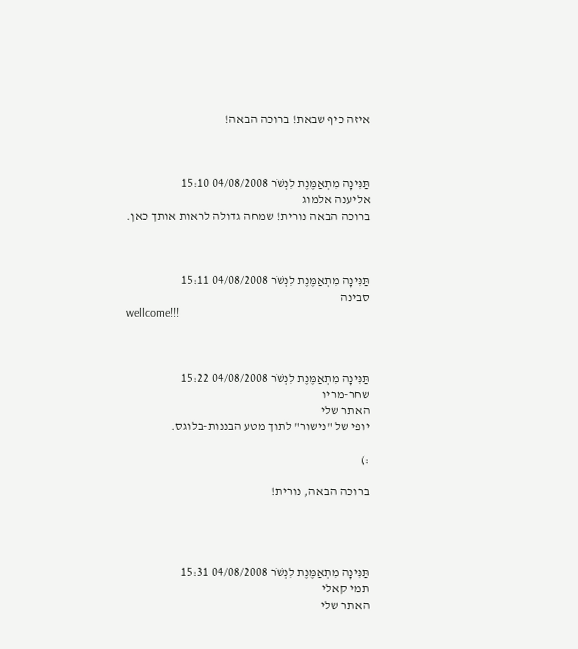איזה כיף שבאת! ברוכה הבאה!



תַּנִּינָה מִתְאַמֶּנֶת לִנְשֹׁר 04/08/2008 15:10
אליענה אלמוג
ברוכה הבאה נורית! שמחה גדולה לראות אותך כאן.



תַּנִּינָה מִתְאַמֶּנֶת לִנְשֹׁר 04/08/2008 15:11
סבינה
wellcome!!!



תַּנִּינָה מִתְאַמֶּנֶת לִנְשֹׁר 04/08/2008 15:22
שחר-מריו
האתר שלי
יופי של "נישור" לתוך מטע הבננות-בלוגס.

:)

ברוכה הבאה, נורית!




תַּנִּינָה מִתְאַמֶּנֶת לִנְשֹׁר 04/08/2008 15:31
תמי קאלי
האתר שלי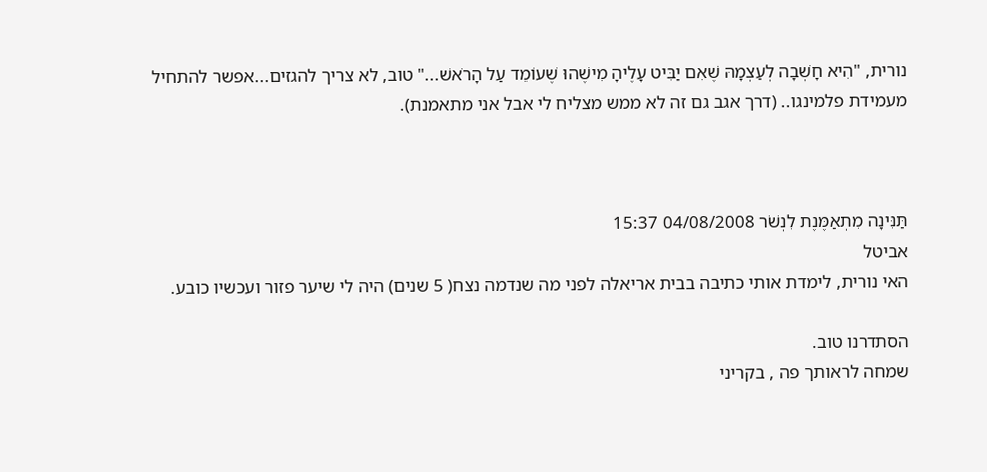נורית, "הִיא חָשְׁבָה לְעַצְמָהּ שֶׁאִם יַבִּיט עָלֶיהָ מִישֶׁהוּ שֶׁעוֹמֵד עַל הָרֹאשׁ..." טוב, לא צריך להגזים...אפשר להתחיל מעמידת פלמינגו.. (דרך אגב גם זה לא ממש מצליח לי אבל אני מתאמנת).



תַּנִּינָה מִתְאַמֶּנֶת לִנְשֹׁר 04/08/2008 15:37
אביטל
האי נורית, לימדת אותי כתיבה בבית אריאלה לפני מה שנדמה נצח( 5 שנים) היה לי שיער פזור ועכשיו כובע.

הסתדרנו טוב.
שמחה לראותך פה , בקריני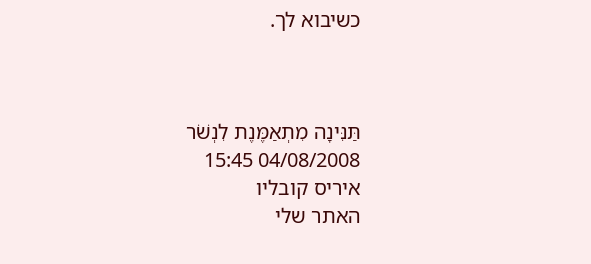כשיבוא לך.



תַּנִּינָה מִתְאַמֶּנֶת לִנְשֹׁר 04/08/2008 15:45
איריס קובליו
האתר שלי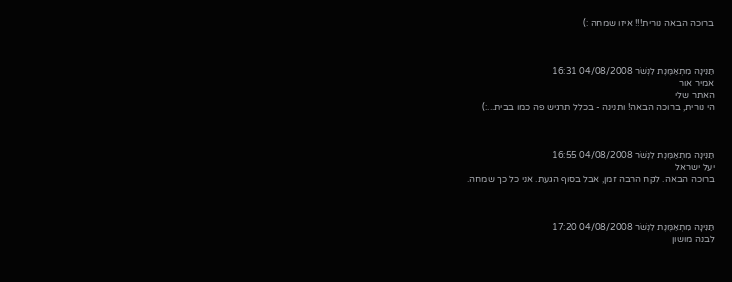ברוכה הבאה נורית!!! איזו שמחה :)



תַּנִּינָה מִתְאַמֶּנֶת לִנְשֹׁר 04/08/2008 16:31
אמיר אור
האתר שלי
הי נורית, ברוכה הבאה! ותנינה - בכלל תרגיש פה כמו בבית...:)



תַּנִּינָה מִתְאַמֶּנֶת לִנְשֹׁר 04/08/2008 16:55
יעל ישראל
ברוכה הבאה. לקח הרבה זמן, אבל בסוף הגעת. אני כל כך שמחה.



תַּנִּינָה מִתְאַמֶּנֶת לִנְשֹׁר 04/08/2008 17:20
לבנה מושון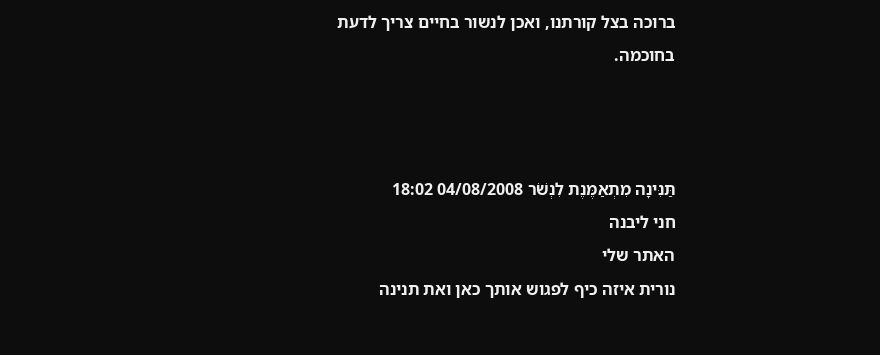ברוכה בצל קורתנו, ואכן לנשור בחיים צריך לדעת בחוכמה.



תַּנִּינָה מִתְאַמֶּנֶת לִנְשֹׁר 04/08/2008 18:02
חני ליבנה
האתר שלי
נורית איזה כיף לפגוש אותך כאן ואת תנינה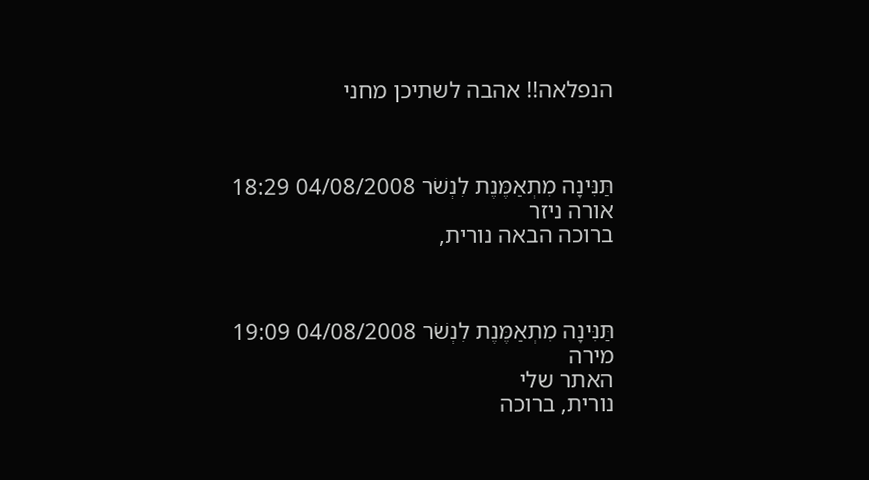הנפלאה!! אהבה לשתיכן מחני



תַּנִּינָה מִתְאַמֶּנֶת לִנְשֹׁר 04/08/2008 18:29
אורה ניזר
ברוכה הבאה נורית,



תַּנִּינָה מִתְאַמֶּנֶת לִנְשֹׁר 04/08/2008 19:09
מירה
האתר שלי
נורית, ברוכה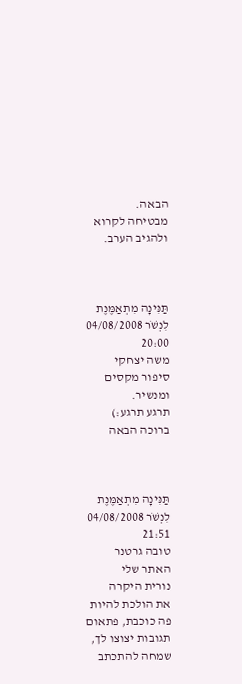הבאה.
מבטיחה לקרוא ולהגיב הערב.



תַּנִּינָה מִתְאַמֶּנֶת לִנְשֹׁר 04/08/2008 20:00
משה יצחקי
סיפור מקסים ומנשיר.
תרגע תרגע:)
ברוכה הבאה



תַּנִּינָה מִתְאַמֶּנֶת לִנְשֹׁר 04/08/2008 21:51
טובה גרטנר
האתר שלי
נורית היקרה
את הולכת להיות פה כוכבת, פתאום תגובות יצוצו לך, שמחה להתכתב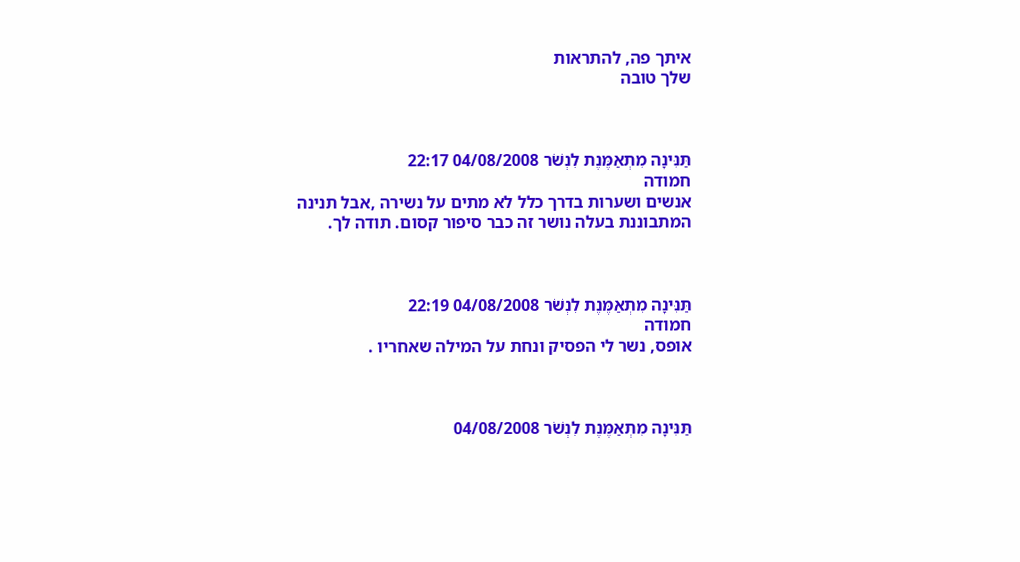איתך פה, להתראות
שלך טובה



תַּנִּינָה מִתְאַמֶּנֶת לִנְשֹׁר 04/08/2008 22:17
חמודה
אנשים ושערות בדרך כלל לא מתים על נשירה ,אבל תנינה המתבוננת בעלה נושר זה כבר סיפור קסום. תודה לך.



תַּנִּינָה מִתְאַמֶּנֶת לִנְשֹׁר 04/08/2008 22:19
חמודה
אופס, נשר לי הפסיק ונחת על המילה שאחריו .



תַּנִּינָה מִתְאַמֶּנֶת לִנְשֹׁר 04/08/2008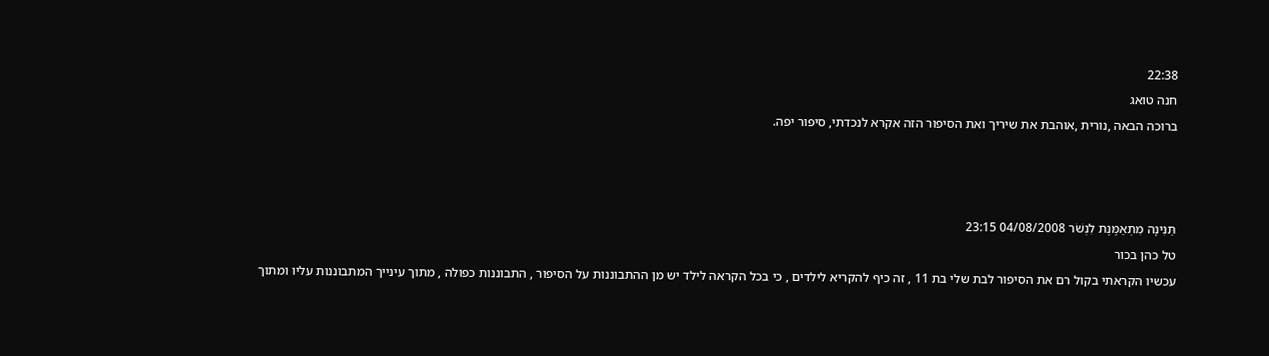22:38
חנה טואג
ברוכה הבאה ,נורית ,אוהבת את שיריך ואת הסיפור הזה אקרא לנכדתי, סיפור יפה.



תַּנִּינָה מִתְאַמֶּנֶת לִנְשֹׁר 04/08/2008 23:15
טל כהן בכור
עכשיו הקראתי בקול רם את הסיפור לבת שלי בת 11 , זה כיף להקריא לילדים , כי בכל הקראה לילד יש מן ההתבוננות על הסיפור , התבוננות כפולה , מתוך עינייך המתבוננות עליו ומתוך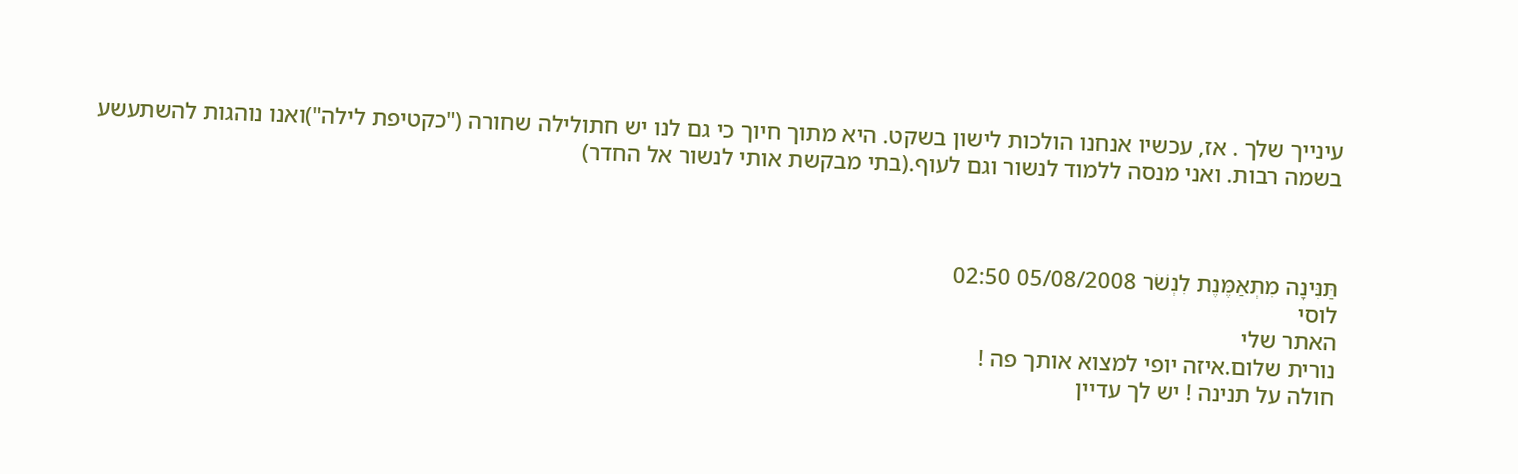עינייך שלך . אז, עכשיו אנחנו הולכות לישון בשקט. היא מתוך חיוך כי גם לנו יש חתולילה שחורה ("כקטיפת לילה")ואנו נוהגות להשתעשע בשמה רבות. ואני מנסה ללמוד לנשור וגם לעוף.(בתי מבקשת אותי לנשור אל החדר)



תַּנִּינָה מִתְאַמֶּנֶת לִנְשֹׁר 05/08/2008 02:50
לוסי
האתר שלי
נורית שלום.איזה יופי למצוא אותך פה !
חולה על תנינה ! יש לך עדיין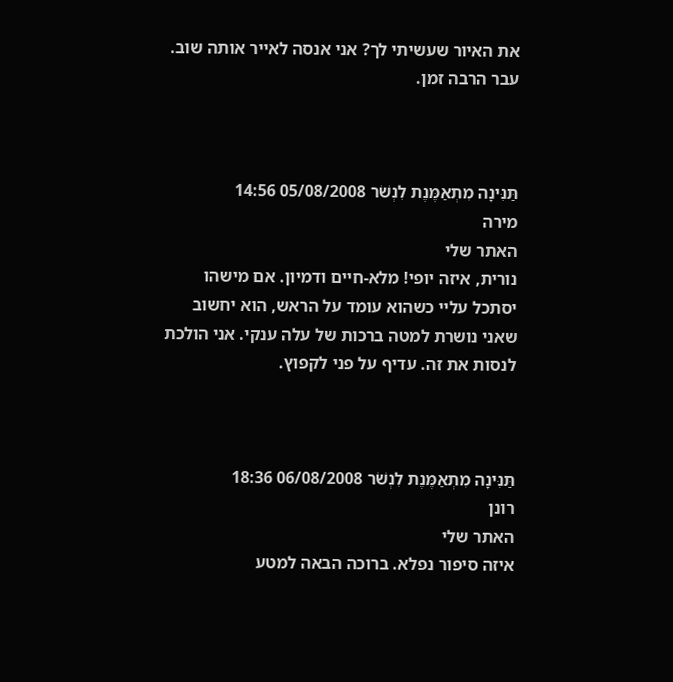את האיור שעשיתי לך? אני אנסה לאייר אותה שוב. עבר הרבה זמן.



תַּנִּינָה מִתְאַמֶּנֶת לִנְשֹׁר 05/08/2008 14:56
מירה
האתר שלי
נורית, איזה יופי! מלא-חיים ודמיון. אם מישהו יסתכל עליי כשהוא עומד על הראש, הוא יחשוב שאני נושרת למטה ברכות של עלה ענקי. אני הולכת לנסות את זה. עדיף על פני לקפוץ.



תַּנִּינָה מִתְאַמֶּנֶת לִנְשֹׁר 06/08/2008 18:36
רונן
האתר שלי
איזה סיפור נפלא. ברוכה הבאה למטע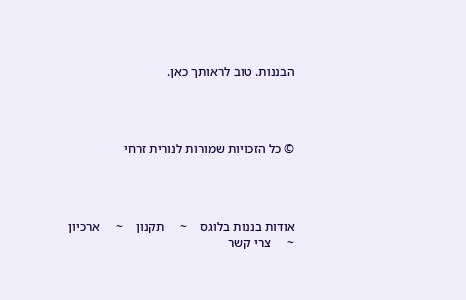הבננות. טוב לראותך כאן.




© כל הזכויות שמורות לנורית זרחי




אודות בננות בלוגס    ~     תקנון    ~     ארכיון    ~     צרי קשר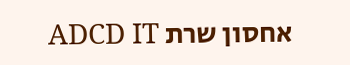אחסון שרת ADCD IT